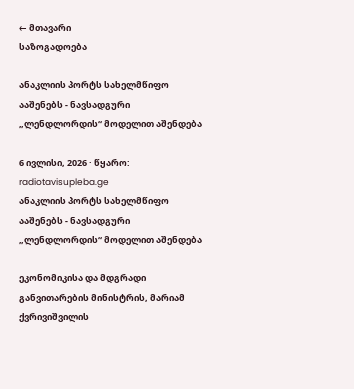← მთავარი
საზოგადოება

ანაკლიის პორტს სახელმწიფო ააშენებს - ნავსადგური „ლენდლორდის“ მოდელით აშენდება

6 ივლისი, 2026 · წყარო: radiotavisupleba.ge
ანაკლიის პორტს სახელმწიფო ააშენებს - ნავსადგური „ლენდლორდის“ მოდელით აშენდება

ეკონომიკისა და მდგრადი განვითარების მინისტრის, მარიამ ქვრივიშვილის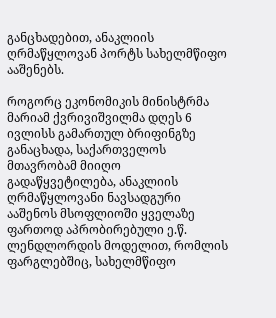განცხადებით, ანაკლიის ღრმაწყლოვან პორტს სახელმწიფო ააშენებს.

როგორც ეკონომიკის მინისტრმა მარიამ ქვრივიშვილმა დღეს 6 ივლისს გამართულ ბრიფინგზე განაცხადა, საქართველოს მთავრობამ მიიღო გადაწყვეტილება, ანაკლიის ღრმაწყლოვანი ნავსადგური ააშენოს მსოფლიოში ყველაზე ფართოდ აპრობირებული ე.წ. ლენდლორდის მოდელით, რომლის ფარგლებშიც, სახელმწიფო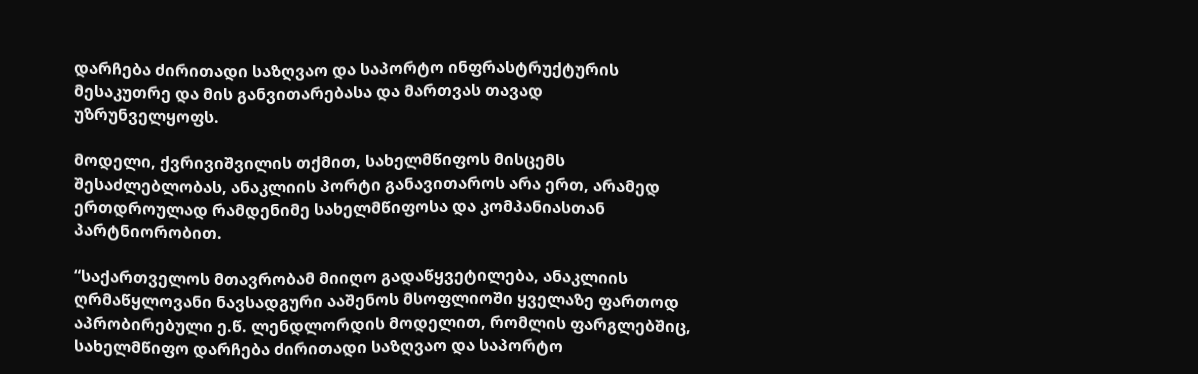დარჩება ძირითადი საზღვაო და საპორტო ინფრასტრუქტურის მესაკუთრე და მის განვითარებასა და მართვას თავად უზრუნველყოფს.

მოდელი, ქვრივიშვილის თქმით, სახელმწიფოს მისცემს შესაძლებლობას, ანაკლიის პორტი განავითაროს არა ერთ, არამედ ერთდროულად რამდენიმე სახელმწიფოსა და კომპანიასთან პარტნიორობით.

“საქართველოს მთავრობამ მიიღო გადაწყვეტილება, ანაკლიის ღრმაწყლოვანი ნავსადგური ააშენოს მსოფლიოში ყველაზე ფართოდ აპრობირებული ე.წ. ლენდლორდის მოდელით, რომლის ფარგლებშიც, სახელმწიფო დარჩება ძირითადი საზღვაო და საპორტო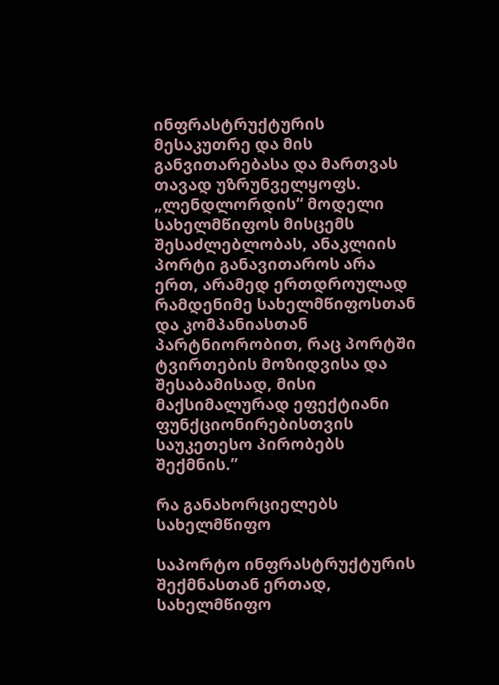ინფრასტრუქტურის მესაკუთრე და მის განვითარებასა და მართვას თავად უზრუნველყოფს. „ლენდლორდის“ მოდელი სახელმწიფოს მისცემს შესაძლებლობას, ანაკლიის პორტი განავითაროს არა ერთ, არამედ ერთდროულად რამდენიმე სახელმწიფოსთან და კომპანიასთან პარტნიორობით, რაც პორტში ტვირთების მოზიდვისა და შესაბამისად, მისი მაქსიმალურად ეფექტიანი ფუნქციონირებისთვის საუკეთესო პირობებს შექმნის.”

რა განახორციელებს სახელმწიფო

საპორტო ინფრასტრუქტურის შექმნასთან ერთად, სახელმწიფო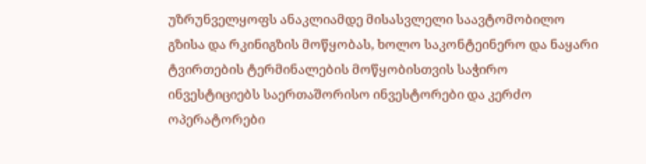უზრუნველყოფს ანაკლიამდე მისასვლელი საავტომობილო გზისა და რკინიგზის მოწყობას, ხოლო საკონტეინერო და ნაყარი ტვირთების ტერმინალების მოწყობისთვის საჭირო ინვესტიციებს საერთაშორისო ინვესტორები და კერძო ოპერატორები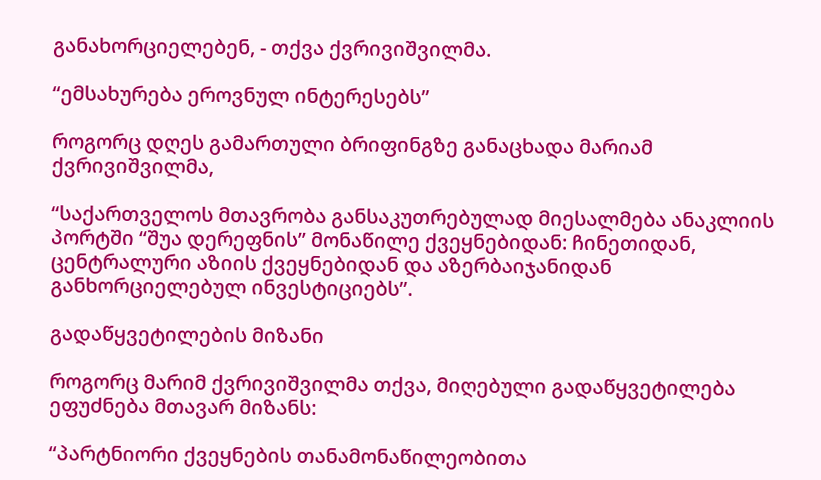განახორციელებენ, - თქვა ქვრივიშვილმა.

“ემსახურება ეროვნულ ინტერესებს”

როგორც დღეს გამართული ბრიფინგზე განაცხადა მარიამ ქვრივიშვილმა,

“საქართველოს მთავრობა განსაკუთრებულად მიესალმება ანაკლიის პორტში “შუა დერეფნის” მონაწილე ქვეყნებიდან: ჩინეთიდან, ცენტრალური აზიის ქვეყნებიდან და აზერბაიჯანიდან განხორციელებულ ინვესტიციებს”.

გადაწყვეტილების მიზანი

როგორც მარიმ ქვრივიშვილმა თქვა, მიღებული გადაწყვეტილება ეფუძნება მთავარ მიზანს:

“პარტნიორი ქვეყნების თანამონაწილეობითა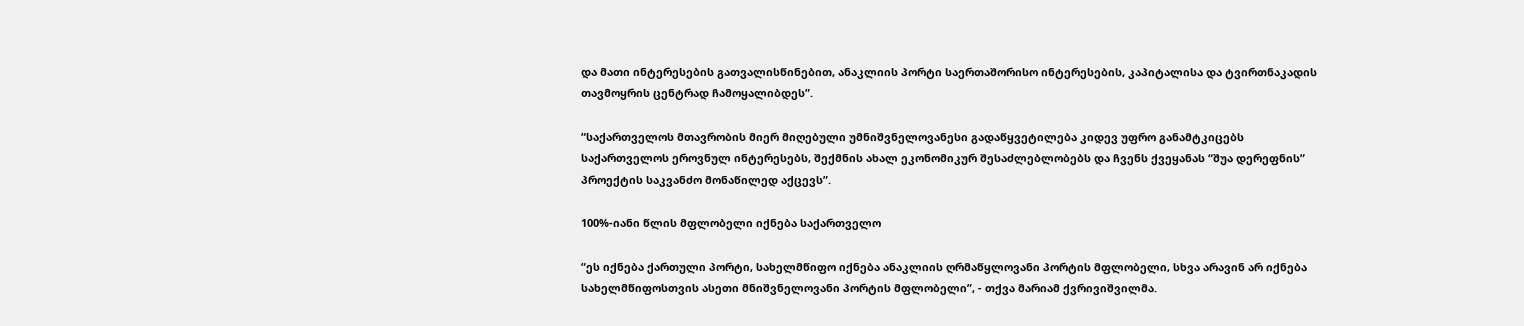და მათი ინტერესების გათვალისწინებით, ანაკლიის პორტი საერთაშორისო ინტერესების, კაპიტალისა და ტვირთნაკადის თავმოყრის ცენტრად ჩამოყალიბდეს”.

“საქართველოს მთავრობის მიერ მიღებული უმნიშვნელოვანესი გადაწყვეტილება კიდევ უფრო განამტკიცებს საქართველოს ეროვნულ ინტერესებს, შექმნის ახალ ეკონომიკურ შესაძლებლობებს და ჩვენს ქვეყანას “შუა დერეფნის” პროექტის საკვანძო მონაწილედ აქცევს”.

100%-იანი წლის მფლობელი იქნება საქართველო

“ეს იქნება ქართული პორტი, სახელმწიფო იქნება ანაკლიის ღრმაწყლოვანი პორტის მფლობელი, სხვა არავინ არ იქნება სახელმწიფოსთვის ასეთი მნიშვნელოვანი პორტის მფლობელი”, - თქვა მარიამ ქვრივიშვილმა.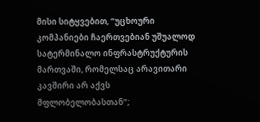მისი სიტყვებით, “უცხოური კომპანიები ჩაერთვებიან უშუალოდ სატერმინალო ინფრასტრუქტურის მართვაში, რომელსაც არავითარი კავშირი არ აქვს მფლობელობასთან”;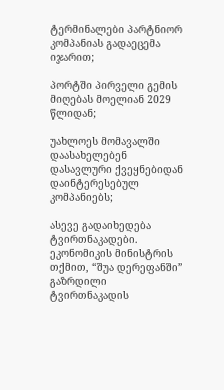ტერმინალები პარტნიორ კომპანიას გადაეცემა იჯარით;

პორტში პირველი გემის მიღებას მოელიან 2029 წლიდან;

უახლოეს მომავალში დაასახელებენ დასავლური ქვეყნებიდან დაინტერესებულ კომპანიებს;

ასევე გადაიხედება ტვირთნაკადები. ეკონომიკის მინისტრის თქმით, “შუა დერეფანში” გაზრდილი ტვირთნაკადის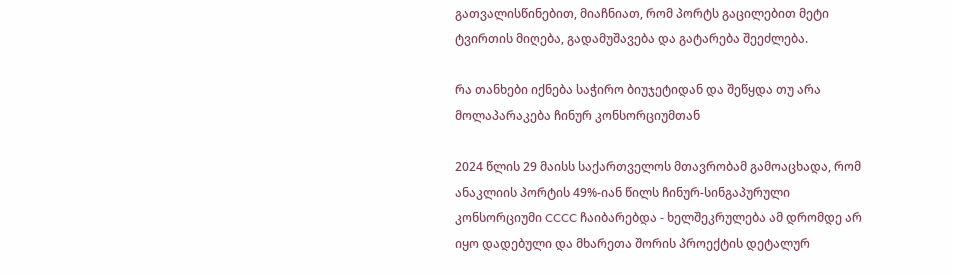გათვალისწინებით, მიაჩნიათ, რომ პორტს გაცილებით მეტი ტვირთის მიღება, გადამუშავება და გატარება შეეძლება.

რა თანხები იქნება საჭირო ბიუჯეტიდან და შეწყდა თუ არა მოლაპარაკება ჩინურ კონსორციუმთან

2024 წლის 29 მაისს საქართველოს მთავრობამ გამოაცხადა, რომ ანაკლიის პორტის 49%-იან წილს ჩინურ-სინგაპურული კონსორციუმი CCCC ჩაიბარებდა - ხელშეკრულება ამ დრომდე არ იყო დადებული და მხარეთა შორის პროექტის დეტალურ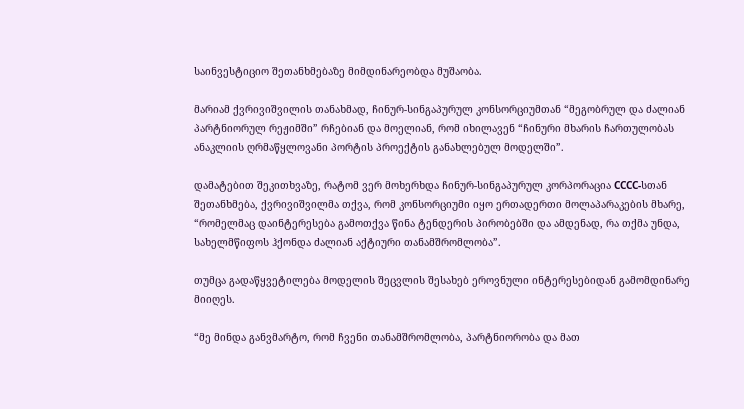საინვესტიციო შეთანხმებაზე მიმდინარეობდა მუშაობა.

მარიამ ქვრივიშვილის თანახმად, ჩინურ-სინგაპურულ კონსორციუმთან “მეგობრულ და ძალიან პარტნიორულ რეჟიმში” რჩებიან და მოელიან, რომ იხილავენ “ჩინური მხარის ჩართულობას ანაკლიის ღრმაწყლოვანი პორტის პროექტის განახლებულ მოდელში”.

დამატებით შეკითხვაზე, რატომ ვერ მოხერხდა ჩინურ-სინგაპურულ კორპორაცია CCCC-სთან შეთანხმება, ქვრივიშვილმა თქვა, რომ კონსორციუმი იყო ერთადერთი მოლაპარაკების მხარე, “რომელმაც დაინტერესება გამოთქვა წინა ტენდერის პირობებში და ამდენად, რა თქმა უნდა, სახელმწიფოს ჰქონდა ძალიან აქტიური თანამშრომლობა”.

თუმცა გადაწყვეტილება მოდელის შეცვლის შესახებ ეროვნული ინტერესებიდან გამომდინარე მიიღეს.

“მე მინდა განვმარტო, რომ ჩვენი თანამშრომლობა, პარტნიორობა და მათ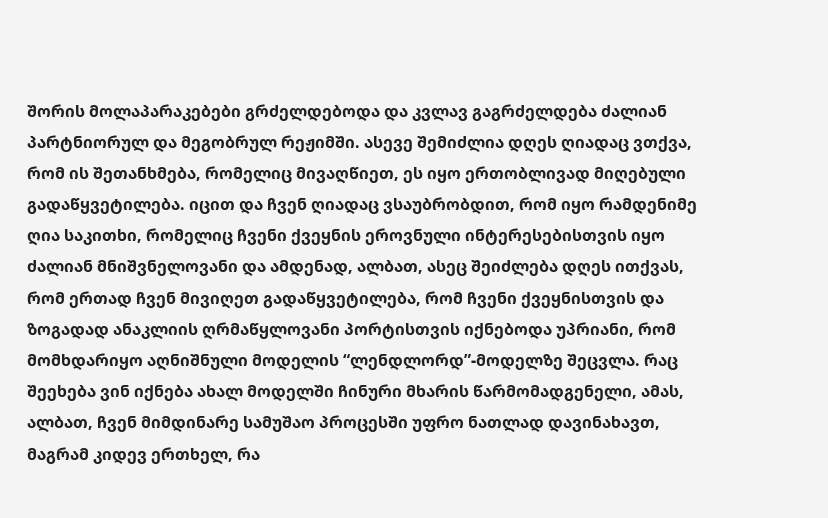შორის მოლაპარაკებები გრძელდებოდა და კვლავ გაგრძელდება ძალიან პარტნიორულ და მეგობრულ რეჟიმში. ასევე შემიძლია დღეს ღიადაც ვთქვა, რომ ის შეთანხმება, რომელიც მივაღწიეთ, ეს იყო ერთობლივად მიღებული გადაწყვეტილება. იცით და ჩვენ ღიადაც ვსაუბრობდით, რომ იყო რამდენიმე ღია საკითხი, რომელიც ჩვენი ქვეყნის ეროვნული ინტერესებისთვის იყო ძალიან მნიშვნელოვანი და ამდენად, ალბათ, ასეც შეიძლება დღეს ითქვას, რომ ერთად ჩვენ მივიღეთ გადაწყვეტილება, რომ ჩვენი ქვეყნისთვის და ზოგადად ანაკლიის ღრმაწყლოვანი პორტისთვის იქნებოდა უპრიანი, რომ მომხდარიყო აღნიშნული მოდელის “ლენდლორდ”-მოდელზე შეცვლა. რაც შეეხება ვინ იქნება ახალ მოდელში ჩინური მხარის წარმომადგენელი, ამას, ალბათ, ჩვენ მიმდინარე სამუშაო პროცესში უფრო ნათლად დავინახავთ, მაგრამ კიდევ ერთხელ, რა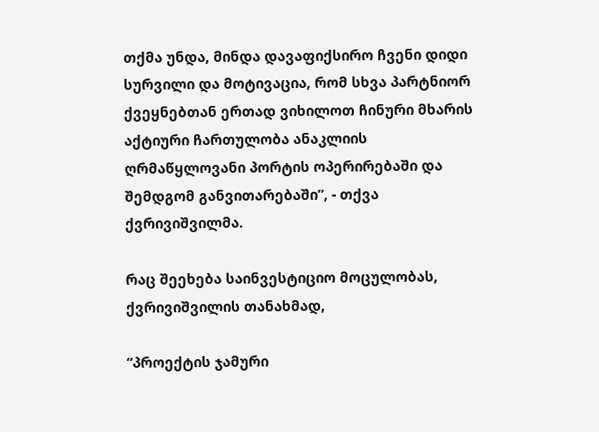თქმა უნდა, მინდა დავაფიქსირო ჩვენი დიდი სურვილი და მოტივაცია, რომ სხვა პარტნიორ ქვეყნებთან ერთად ვიხილოთ ჩინური მხარის აქტიური ჩართულობა ანაკლიის ღრმაწყლოვანი პორტის ოპერირებაში და შემდგომ განვითარებაში”, - თქვა ქვრივიშვილმა.

რაც შეეხება საინვესტიციო მოცულობას, ქვრივიშვილის თანახმად,

“პროექტის ჯამური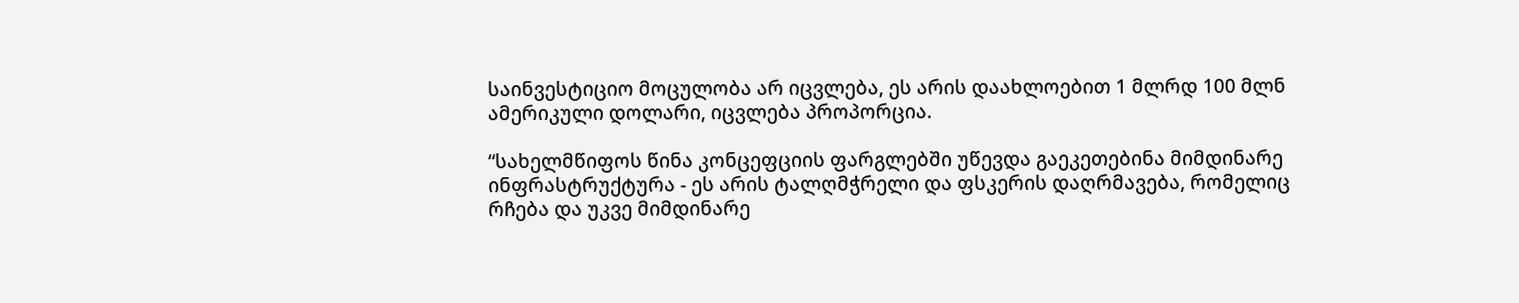საინვესტიციო მოცულობა არ იცვლება, ეს არის დაახლოებით 1 მლრდ 100 მლნ ამერიკული დოლარი, იცვლება პროპორცია.

“სახელმწიფოს წინა კონცეფციის ფარგლებში უწევდა გაეკეთებინა მიმდინარე ინფრასტრუქტურა - ეს არის ტალღმჭრელი და ფსკერის დაღრმავება, რომელიც რჩება და უკვე მიმდინარე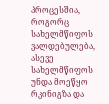პროცესშია, როგორც სახელმწიფოს ვალდებულება, ასევე სახელმწიფოს უნდა მოეწყო რკინიგზა და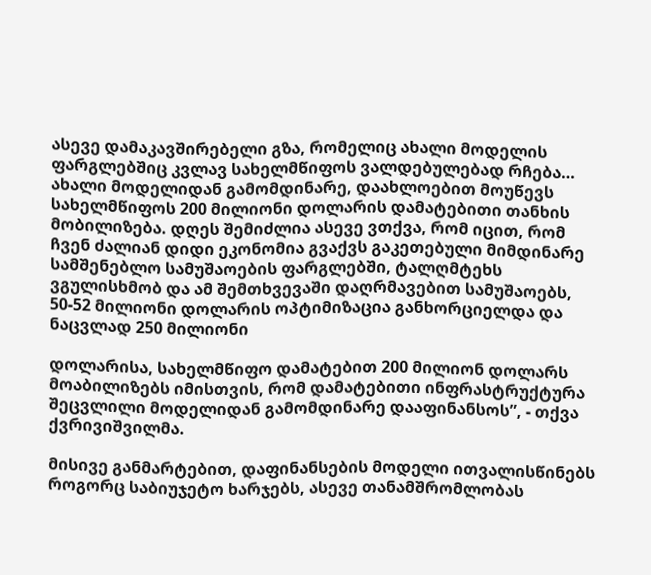ასევე დამაკავშირებელი გზა, რომელიც ახალი მოდელის ფარგლებშიც კვლავ სახელმწიფოს ვალდებულებად რჩება… ახალი მოდელიდან გამომდინარე, დაახლოებით მოუწევს სახელმწიფოს 200 მილიონი დოლარის დამატებითი თანხის მობილიზება. დღეს შემიძლია ასევე ვთქვა, რომ იცით, რომ ჩვენ ძალიან დიდი ეკონომია გვაქვს გაკეთებული მიმდინარე სამშენებლო სამუშაოების ფარგლებში, ტალღმტეხს ვგულისხმობ და ამ შემთხვევაში დაღრმავებით სამუშაოებს, 50-52 მილიონი დოლარის ოპტიმიზაცია განხორციელდა და ნაცვლად 250 მილიონი

დოლარისა, სახელმწიფო დამატებით 200 მილიონ დოლარს მოაბილიზებს იმისთვის, რომ დამატებითი ინფრასტრუქტურა შეცვლილი მოდელიდან გამომდინარე დააფინანსოს”, - თქვა ქვრივიშვილმა.

მისივე განმარტებით, დაფინანსების მოდელი ითვალისწინებს როგორც საბიუჯეტო ხარჯებს, ასევე თანამშრომლობას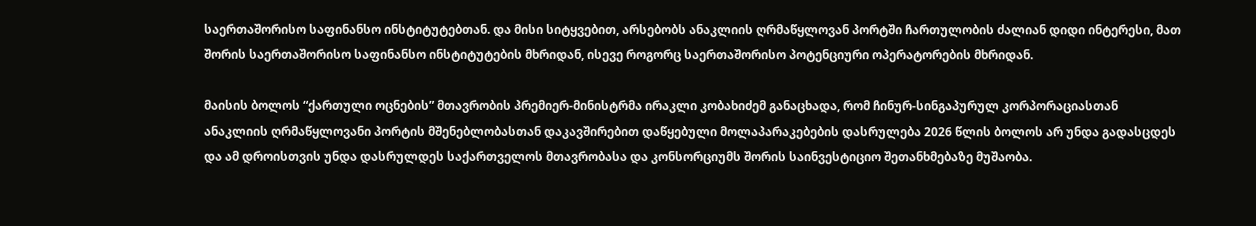საერთაშორისო საფინანსო ინსტიტუტებთან. და მისი სიტყვებით, არსებობს ანაკლიის ღრმაწყლოვან პორტში ჩართულობის ძალიან დიდი ინტერესი, მათ შორის საერთაშორისო საფინანსო ინსტიტუტების მხრიდან, ისევე როგორც საერთაშორისო პოტენციური ოპერატორების მხრიდან.

მაისის ბოლოს “ქართული ოცნების” მთავრობის პრემიერ-მინისტრმა ირაკლი კობახიძემ განაცხადა, რომ ჩინურ-სინგაპურულ კორპორაციასთან ანაკლიის ღრმაწყლოვანი პორტის მშენებლობასთან დაკავშირებით დაწყებული მოლაპარაკებების დასრულება 2026 წლის ბოლოს არ უნდა გადასცდეს და ამ დროისთვის უნდა დასრულდეს საქართველოს მთავრობასა და კონსორციუმს შორის საინვესტიციო შეთანხმებაზე მუშაობა.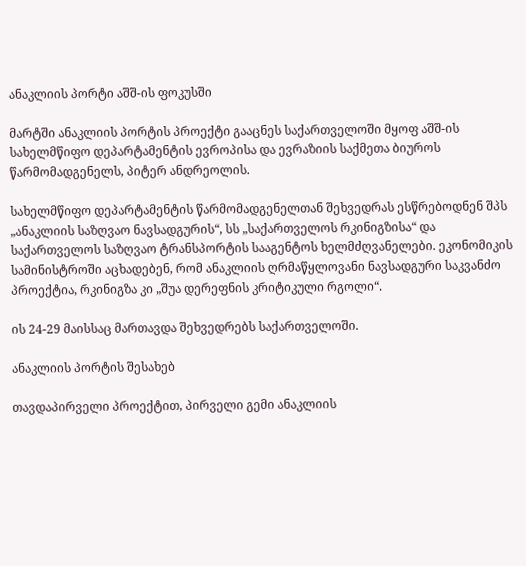ანაკლიის პორტი აშშ-ის ფოკუსში

მარტში ანაკლიის პორტის პროექტი გააცნეს საქართველოში მყოფ აშშ-ის სახელმწიფო დეპარტამენტის ევროპისა და ევრაზიის საქმეთა ბიუროს წარმომადგენელს, პიტერ ანდრეოლის.

სახელმწიფო დეპარტამენტის წარმომადგენელთან შეხვედრას ესწრებოდნენ შპს „ანაკლიის საზღვაო ნავსადგურის“, სს „საქართველოს რკინიგზისა“ და საქართველოს საზღვაო ტრანსპორტის სააგენტოს ხელმძღვანელები. ეკონომიკის სამინისტროში აცხადებენ, რომ ანაკლიის ღრმაწყლოვანი ნავსადგური საკვანძო პროექტია, რკინიგზა კი „შუა დერეფნის კრიტიკული რგოლი“.

ის 24-29 მაისსაც მართავდა შეხვედრებს საქართველოში.

ანაკლიის პორტის შესახებ

თავდაპირველი პროექტით, პირველი გემი ანაკლიის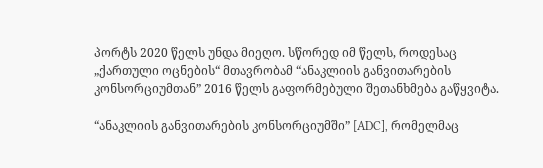პორტს 2020 წელს უნდა მიეღო. სწორედ იმ წელს, როდესაც „ქართული ოცნების“ მთავრობამ “ანაკლიის განვითარების კონსორციუმთან” 2016 წელს გაფორმებული შეთანხმება გაწყვიტა.

“ანაკლიის განვითარების კონსორციუმში” [ADC], რომელმაც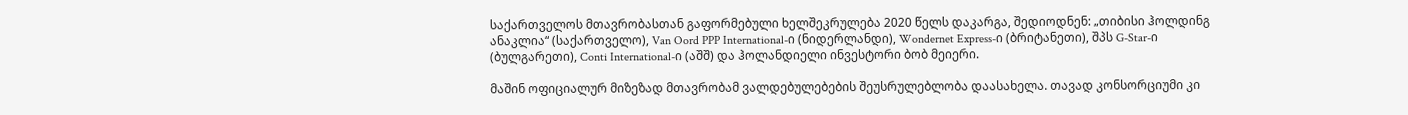საქართველოს მთავრობასთან გაფორმებული ხელშეკრულება 2020 წელს დაკარგა, შედიოდნენ: „თიბისი ჰოლდინგ ანაკლია“ (საქართველო), Van Oord PPP International-ი (ნიდერლანდი), Wondernet Express-ი (ბრიტანეთი), შპს G-Star-ი (ბულგარეთი), Conti International-ი (აშშ) და ჰოლანდიელი ინვესტორი ბობ მეიერი.

მაშინ ოფიციალურ მიზეზად მთავრობამ ვალდებულებების შეუსრულებლობა დაასახელა. თავად კონსორციუმი კი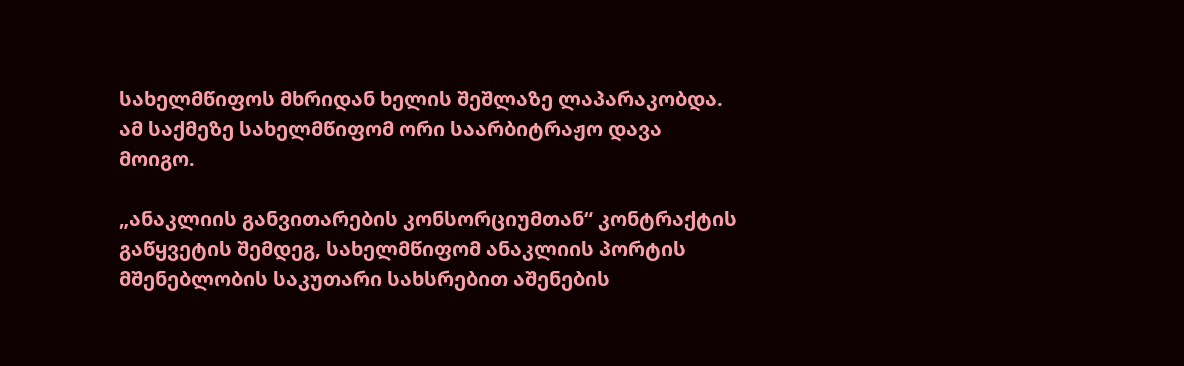სახელმწიფოს მხრიდან ხელის შეშლაზე ლაპარაკობდა. ამ საქმეზე სახელმწიფომ ორი საარბიტრაჟო დავა მოიგო.

„ანაკლიის განვითარების კონსორციუმთან“ კონტრაქტის გაწყვეტის შემდეგ, სახელმწიფომ ანაკლიის პორტის მშენებლობის საკუთარი სახსრებით აშენების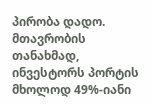პირობა დადო. მთავრობის თანახმად, ინვესტორს პორტის მხოლოდ 49%-იანი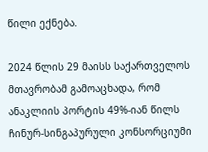წილი ექნება.

2024 წლის 29 მაისს საქართველოს მთავრობამ გამოაცხადა, რომ ანაკლიის პორტის 49%-იან წილს ჩინურ-სინგაპურული კონსორციუმი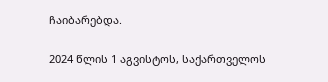ჩაიბარებდა.

2024 წლის 1 აგვისტოს, საქართველოს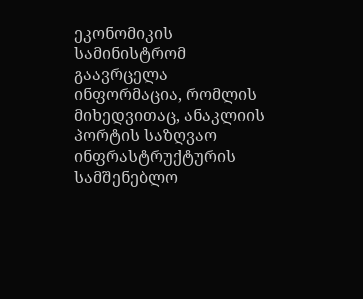ეკონომიკის სამინისტრომ გაავრცელა ინფორმაცია, რომლის მიხედვითაც, ანაკლიის პორტის საზღვაო ინფრასტრუქტურის სამშენებლო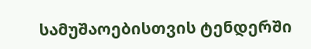სამუშაოებისთვის ტენდერში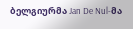ბელგიურმა Jan De Nul-მა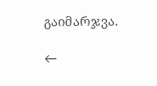გაიმარჯვა.

←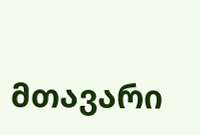მთავარი